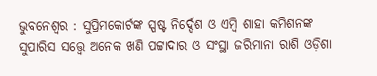ଭୁବନେଶ୍ୱର : ସୁପ୍ରିମକୋର୍ଟଙ୍କ ସ୍ପଷ୍ଟ ନିର୍ଦ୍ଦେଶ ଓ ଏମ୍ବି ଶାହା କମିଶନଙ୍କ ସୁପାରିସ ସତ୍ତ୍ୱେ ଅନେକ ଖଣି ପଟ୍ଟାଦାର ଓ ସଂସ୍ଥା ଜରିମାନା ରାଶି ଓଡ଼ିଶା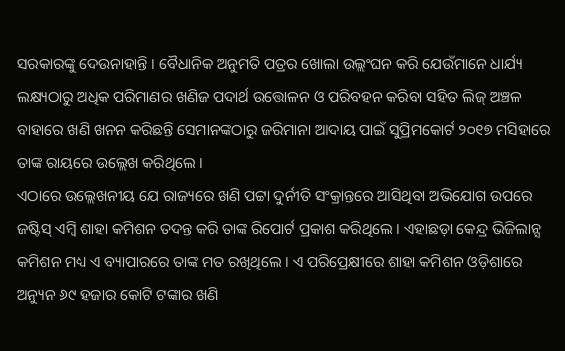ସରକାରଙ୍କୁ ଦେଉନାହାନ୍ତି । ବୈଧାନିକ ଅନୁମତି ପତ୍ରର ଖୋଲା ଉଲ୍ଲଂଘନ କରି ଯେଉଁମାନେ ଧାର୍ଯ୍ୟ ଲକ୍ଷ୍ୟଠାରୁ ଅଧିକ ପରିମାଣର ଖଣିଜ ପଦାର୍ଥ ଉତ୍ତୋଳନ ଓ ପରିବହନ କରିବା ସହିତ ଲିଜ୍ ଅଞ୍ଚଳ ବାହାରେ ଖଣି ଖନନ କରିଛନ୍ତି ସେମାନଙ୍କଠାରୁ ଜରିମାନା ଆଦାୟ ପାଇଁ ସୁପ୍ରିମକୋର୍ଟ ୨୦୧୭ ମସିହାରେ ତାଙ୍କ ରାୟରେ ଉଲ୍ଲେଖ କରିଥିଲେ ।
ଏଠାରେ ଉଲ୍ଲେଖନୀୟ ଯେ ରାଜ୍ୟରେ ଖଣି ପଟ୍ଟା ଦୁର୍ନୀତି ସଂକ୍ରାନ୍ତରେ ଆସିଥିବା ଅଭିଯୋଗ ଉପରେ ଜଷ୍ଟିସ୍ ଏମ୍ବି ଶାହା କମିଶନ ତଦନ୍ତ କରି ତାଙ୍କ ରିପୋର୍ଟ ପ୍ରକାଶ କରିଥିଲେ । ଏହାଛଡ଼ା କେନ୍ଦ୍ର ଭିଜିଲାନ୍ସ କମିଶନ ମଧ୍ୟ ଏ ବ୍ୟାପାରରେ ତାଙ୍କ ମତ ରଖିଥିଲେ । ଏ ପରିପ୍ରେକ୍ଷୀରେ ଶାହା କମିଶନ ଓଡ଼ିଶାରେ ଅନ୍ୟୁନ ୬୯ ହଜାର କୋଟି ଟଙ୍କାର ଖଣି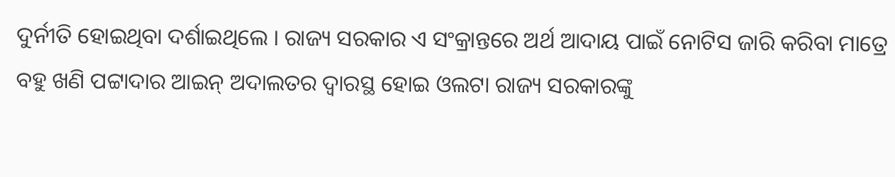ଦୁର୍ନୀତି ହୋଇଥିବା ଦର୍ଶାଇଥିଲେ । ରାଜ୍ୟ ସରକାର ଏ ସଂକ୍ରାନ୍ତରେ ଅର୍ଥ ଆଦାୟ ପାଇଁ ନୋଟିସ ଜାରି କରିବା ମାତ୍ରେ ବହୁ ଖଣି ପଟ୍ଟାଦାର ଆଇନ୍ ଅଦାଲତର ଦ୍ୱାରସ୍ଥ ହୋଇ ଓଲଟା ରାଜ୍ୟ ସରକାରଙ୍କୁ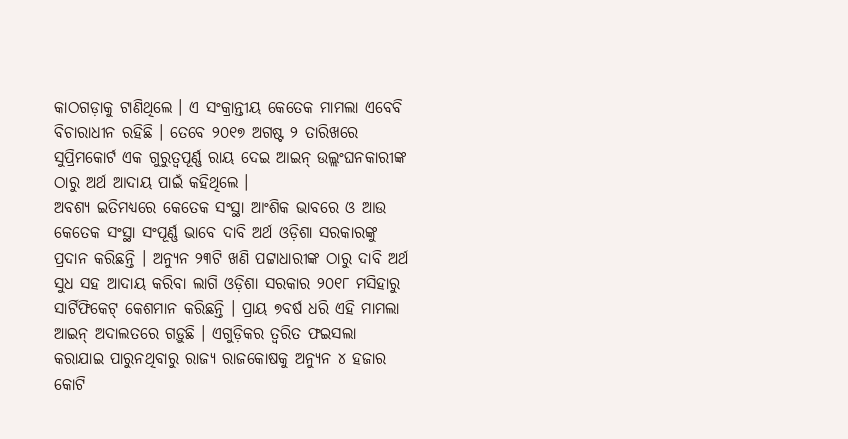କାଠଗଡ଼ାକୁ ଟାଣିଥିଲେ । ଏ ସଂକ୍ରାନ୍ତୀୟ କେତେକ ମାମଲା ଏବେବି ବିଚାରାଧୀନ ରହିଛି । ତେବେ ୨୦୧୭ ଅଗଷ୍ଟ ୨ ତାରିଖରେ ସୁପ୍ରିମକୋର୍ଟ ଏକ ଗୁରୁତ୍ୱପୂର୍ଣ୍ଣ ରାୟ ଦେଇ ଆଇନ୍ ଉଲ୍ଲଂଘନକାରୀଙ୍କ ଠାରୁ ଅର୍ଥ ଆଦାୟ ପାଇଁ କହିଥିଲେ ।
ଅବଶ୍ୟ ଇତିମଧ୍ୟରେ କେତେକ ସଂସ୍ଥା ଆଂଶିକ ଭାବରେ ଓ ଆଉ କେତେକ ସଂସ୍ଥା ସଂପୂର୍ଣ୍ଣ ଭାବେ ଦାବି ଅର୍ଥ ଓଡ଼ିଶା ସରକାରଙ୍କୁ ପ୍ରଦାନ କରିଛନ୍ତି । ଅନ୍ୟୁନ ୨୩ଟି ଖଣି ପଟ୍ଟାଧାରୀଙ୍କ ଠାରୁ ଦାବି ଅର୍ଥ ସୁଧ ସହ ଆଦାୟ କରିବା ଲାଗି ଓଡ଼ିଶା ସରକାର ୨୦୧୮ ମସିହାରୁ ସାର୍ଟିଫିକେଟ୍ କେଶମାନ କରିଛନ୍ତି । ପ୍ରାୟ ୭ବର୍ଷ ଧରି ଏହି ମାମଲା ଆଇନ୍ ଅଦାଲତରେ ଗଡ଼ୁଛି । ଏଗୁଡ଼ିକର ତ୍ୱରିତ ଫଇସଲା କରାଯାଇ ପାରୁନଥିବାରୁ ରାଜ୍ୟ ରାଜକୋଷକୁ ଅନ୍ୟୁନ ୪ ହଜାର କୋଟି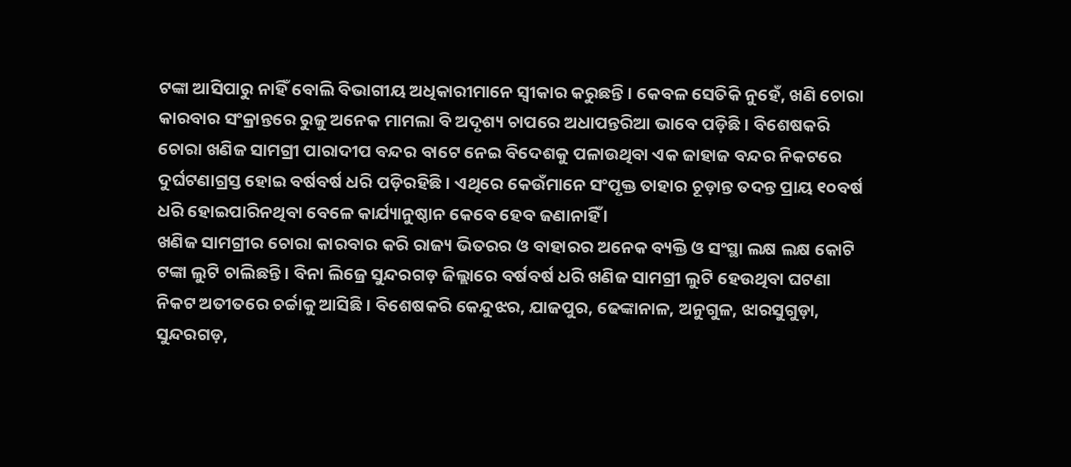ଟଙ୍କା ଆସିପାରୁ ନାହିଁ ବୋଲି ବିଭାଗୀୟ ଅଧିକାରୀମାନେ ସ୍ୱୀକାର କରୁଛନ୍ତି । କେବଳ ସେତିକି ନୁହେଁ, ଖଣି ଚୋରା କାରବାର ସଂକ୍ରାନ୍ତରେ ରୁଜୁ ଅନେକ ମାମଲା ବି ଅଦୃଶ୍ୟ ଚାପରେ ଅଧାପନ୍ତରିଆ ଭାବେ ପଡ଼ିଛି । ବିଶେଷକରି ଚୋରା ଖଣିଜ ସାମଗ୍ରୀ ପାରାଦୀପ ବନ୍ଦର ବାଟେ ନେଇ ବିଦେଶକୁ ପଳାଉଥିବା ଏକ ଜାହାଜ ବନ୍ଦର ନିକଟରେ ଦୁର୍ଘଟଣାଗ୍ରସ୍ତ ହୋଇ ବର୍ଷବର୍ଷ ଧରି ପଡ଼ିରହିଛି । ଏଥିରେ କେଉଁମାନେ ସଂପୃକ୍ତ ତାହାର ଚୂଡ଼ାନ୍ତ ତଦନ୍ତ ପ୍ରାୟ ୧୦ବର୍ଷ ଧରି ହୋଇପାରିନଥିବା ବେଳେ କାର୍ଯ୍ୟାନୁଷ୍ଠାନ କେବେ ହେବ ଜଣାନାହିଁ ।
ଖଣିଜ ସାମଗ୍ରୀର ଚୋରା କାରବାର କରି ରାଜ୍ୟ ଭିତରର ଓ ବାହାରର ଅନେକ ବ୍ୟକ୍ତି ଓ ସଂସ୍ଥା ଲକ୍ଷ ଲକ୍ଷ କୋଟି ଟଙ୍କା ଲୁଟି ଚାଲିଛନ୍ତି । ବିନା ଲିଜ୍ରେ ସୁନ୍ଦରଗଡ଼ ଜିଲ୍ଲାରେ ବର୍ଷବର୍ଷ ଧରି ଖଣିଜ ସାମଗ୍ରୀ ଲୁଟି ହେଉଥିବା ଘଟଣା ନିକଟ ଅତୀତରେ ଚର୍ଚ୍ଚାକୁ ଆସିଛି । ବିଶେଷକରି କେନ୍ଦୁଝର, ଯାଜପୁର, ଢେଙ୍କାନାଳ, ଅନୁଗୁଳ, ଝାରସୁଗୁଡ଼ା, ସୁନ୍ଦରଗଡ଼,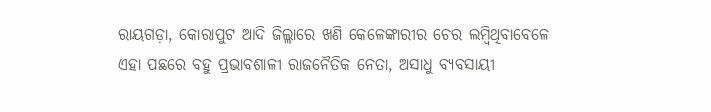ରାୟଗଡ଼ା, କୋରାପୁଟ ଆଦି ଜିଲ୍ଲାରେ ଖଣି କେଳେଙ୍କାରୀର ଚେର ଲମ୍ବିଥିବାବେଳେ ଏହା ପଛରେ ବହୁ ପ୍ରଭାବଶାଳୀ ରାଜନୈତିକ ନେତା, ଅସାଧୁ ବ୍ୟବସାୟୀ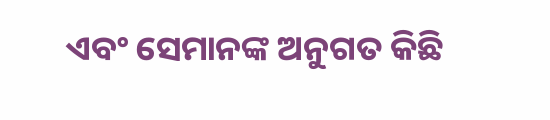ଏବଂ ସେମାନଙ୍କ ଅନୁଗତ କିଛି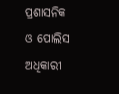ପ୍ରଶାସନିକ ଓ ପୋଲିସ ଅଧିକାରୀ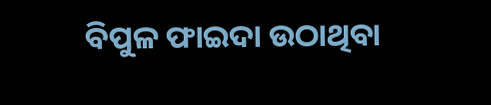ବିପୁଳ ଫାଇଦା ଉଠାଥିବା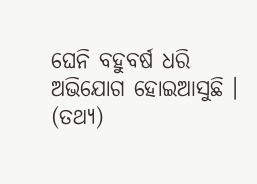ଘେନି ବହୁବର୍ଷ ଧରି ଅଭିଯୋଗ ହୋଇଆସୁଛି । (ତଥ୍ୟ)